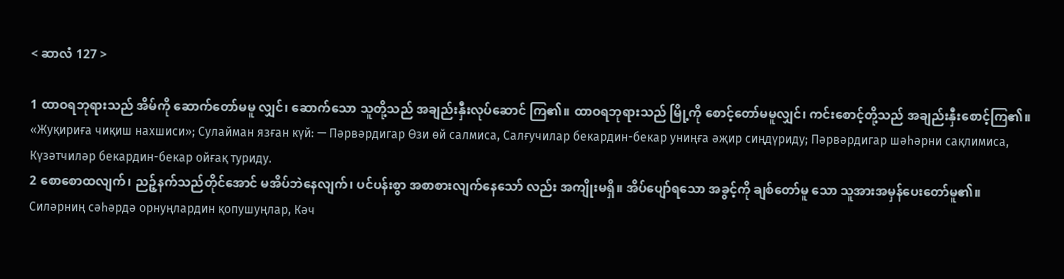< ဆာလံ 127 >

1 ထာဝရဘုရားသည် အိမ်ကို ဆောက်တော်မမူ လျှင်၊ ဆောက်သော သူတို့သည် အချည်းနှီးလုပ်ဆောင် ကြ၏။ ထာဝရဘုရားသည် မြို့ကို စောင့်တော်မမူလျှင်၊ ကင်းစောင့်တို့သည် အချည်းနှီးစောင့်ကြ၏။
«Жуқириға чиқиш нахшиси»; Сулайман язған күй: — Пәрвәрдигар Өзи өй салмиса, Салғучилар бекардин-бекар униңға әҗир сиңдүриду; Пәрвәрдигар шәһәрни сақлимиса, Күзәтчиләр бекардин-бекар ойғақ туриду.
2 စောစောထလျက်၊ ညဉ့်နက်သည်တိုင်အောင် မအိပ်ဘဲနေလျက်၊ ပင်ပန်းစွာ အစာစားလျက်နေသော် လည်း အကျိုးမရှိ။ အိပ်ပျော်ရသော အခွင့်ကို ချစ်တော်မူ သော သူအားအမှန်ပေးတော်မူ၏။
Силәрниң сәһәрдә орнуңлардин қопушуңлар, Кәч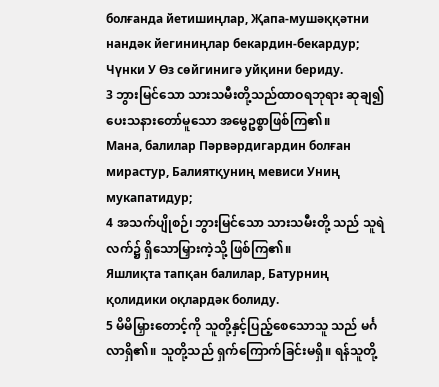болғанда йетишиңлар, Җапа-мушәққәтни нандәк йегиниңлар бекардин-бекардур; Чүнки У Өз сөйгинигә уйқини бериду.
3 ဘွားမြင်သော သားသမီးတို့သည်ထာဝရဘုရား ဆုချ၍ ပေးသနားတော်မူသော အမွေဥစ္စာဖြစ်ကြ၏။
Мана, балилар Пәрвәрдигардин болған мирастур, Балиятқуниң мевиси Униң мукапатидур;
4 အသက်ပျိုစဉ်၊ ဘွားမြင်သော သားသမီးတို့ သည် သူရဲလက်၌ ရှိသောမြှားကဲ့သို့ ဖြစ်ကြ၏။
Яшлиқта тапқан балилар, Батурниң қолидики оқлардәк болиду.
5 မိမိမြှားတောင့်ကို သူတို့နှင့်ပြည့်စေသောသူ သည် မင်္ဂလာရှိ၏။ သူတို့သည် ရှက်ကြောက်ခြင်းမရှိ။ ရန်သူတို့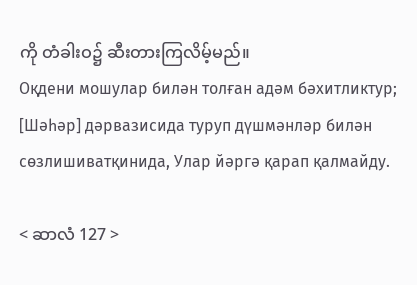ကို တံခါးဝ၌ ဆီးတားကြလိမ့်မည်။
Оқдени мошулар билән толған адәм бәхитликтур; [Шәһәр] дәрвазисида туруп дүшмәнләр билән сөзлишиватқинида, Улар йәргә қарап қалмайду.

< ဆာလံ 127 >